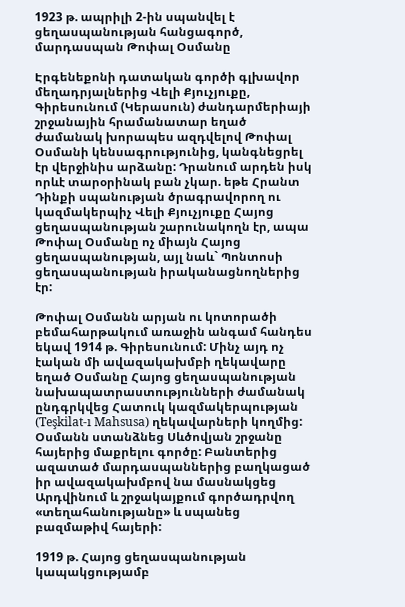1923 թ. ապրիլի 2-ին սպանվել է ցեղասպանության հանցագործ, մարդասպան Թոփալ Օսմանը

Էրգենեքոնի դատական գործի գլխավոր մեղադրյալներից Վելի Քյուչյուքը, Գիրեսունում (Կերասուն) ժանդարմերիայի շրջանային հրամանատար եղած ժամանակ խորապես ազդվելով Թոփալ Օսմանի կենսագրությունից, կանգնեցրել էր վերջինիս արձանը: Դրանում արդեն իսկ որևէ տարօրինակ բան չկար. եթե Հրանտ Դինքի սպանության ծրագրավորող ու կազմակերպիչ Վելի Քյուչյուքը Հայոց ցեղասպանության շարունակողն էր, ապա Թոփալ Օսմանը ոչ միայն Հայոց ցեղասպանության, այլ նաև` Պոնտոսի ցեղասպանության իրականացնողներից էր:

Թոփալ Օսմանն արյան ու կոտորածի բեմահարթակում առաջին անգամ հանդես եկավ 1914 թ. Գիրեսունում: Մինչ այդ ոչ էական մի ավազակախմբի ղեկավարը եղած Օսմանը Հայոց ցեղասպանության նախապատրաստությունների ժամանակ ընդգրկվեց Հատուկ կազմակերպության (Teşkilat-ı Mahsusa) ղեկավարների կողմից: Օսմանն ստանձնեց Սևծովյան շրջանը հայերից մաքրելու գործը: Բանտերից ազատած մարդասպաններից բաղկացած իր ավազակախմբով նա մասնակցեց Արդվինում և շրջակայքում գործադրվող «տեղահանությանը» և սպանեց բազմաթիվ հայերի:

1919 թ. Հայոց ցեղասպանության կապակցությամբ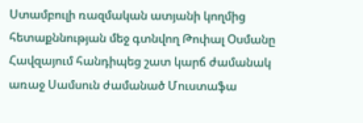Ստամբուլի ռազմական ատյանի կողմից հետաքննության մեջ գտնվող Թոփալ Օսմանը Հավզայում հանդիպեց շատ կարճ ժամանակ առաջ Սամսուն ժամանած Մուստաֆա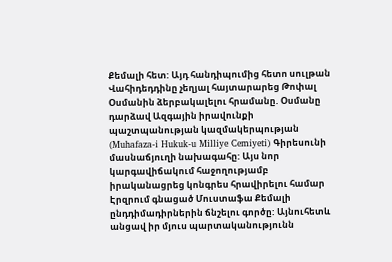Քեմալի հետ: Այդ հանդիպումից հետո սուլթան Վահիդեդդինը չեղյալ հայտարարեց Թոփալ Օսմանին ձերբակալելու հրամանը. Օսմանը դարձավ Ազգային իրավունքի պաշտպանության կազմակերպության (Muhafaza-i Hukuk-u Milliye Cemiyeti) Գիրեսունի մասնաճյուղի նախագահը: Այս նոր կարգավիճակում հաջողությամբ իրականացրեց կոնգրես հրավիրելու համար Էրզրում գնացած Մուստաֆա Քեմալի ընդդիմադիրներին ճնշելու գործը: Այնուհետև անցավ իր մյուս պարտականությունն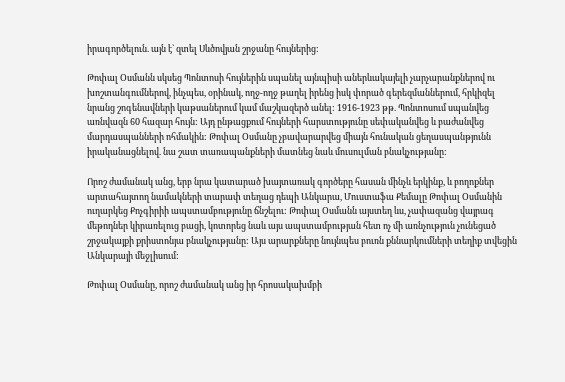իրագործելուն. այն է` զտել Սևծովյան շրջանը հույներից:

Թոփալ Օսմանն սկսեց Պոնտոսի հույներին սպանել այնպիսի աներևակայելի չարչարանքներով ու խոշտանգումներով, ինչպես, օրինակ, ողջ-ողջ թաղել իրենց իսկ փորած գերեզմաններում, հրկիզել նրանց շոգենավների կաթսաներում կամ մաշկազերծ անել: 1916-1923 թթ. Պոնտոսում սպանվեց առնվազն 60 հազար հույն: Այդ ընթացքում հույների հարստությունը սեփականվեց և բաժանվեց մարդասպանների ոհմակին: Թոփալ Օսմանը չբավարարվեց միայն հունական ցեղասպանթյունն իրականացնելով. նա շատ տառապանքների մատնեց նաև մուսուլման բնակչությանը:

Որոշ ժամանակ անց, երբ նրա կատարած խայտառակ գործերը հասան մինչև երկինք, և բողոքներ արտահայտող նամակների տարափ տեղաց դեպի Անկարա, Մուստաֆա Քեմալը Թոփալ Օսմանին ուղարկեց Քոչգիրիի ապստամբությունը ճնշելու: Թոփալ Օսմանն այստեղ ևս, չափազանց վայրագ մեթոդներ կիրառելուց բացի, կոտորեց նաև այս ապստամբության հետ ոչ մի առնչություն չունեցած շրջակայքի քրիստոնյա բնակչությանը: Այս արարքները նույնպես բուռն քննարկումների տեղիք տվեցին Անկարայի մեջլիսում:

Թոփալ Օսմանը, որոշ ժամանակ անց իր հրոսակախմբի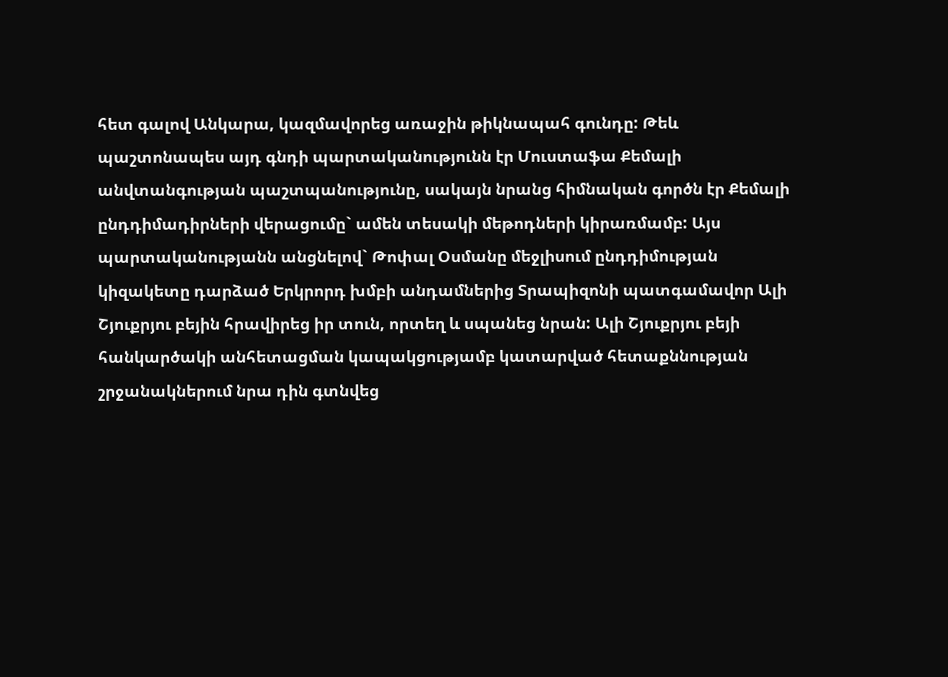հետ գալով Անկարա, կազմավորեց առաջին թիկնապահ գունդը: Թեև պաշտոնապես այդ գնդի պարտականությունն էր Մուստաֆա Քեմալի անվտանգության պաշտպանությունը, սակայն նրանց հիմնական գործն էր Քեմալի ընդդիմադիրների վերացումը` ամեն տեսակի մեթոդների կիրառմամբ: Այս պարտականությանն անցնելով` Թոփալ Օսմանը մեջլիսում ընդդիմության կիզակետը դարձած Երկրորդ խմբի անդամներից Տրապիզոնի պատգամավոր Ալի Շյուքրյու բեյին հրավիրեց իր տուն, որտեղ և սպանեց նրան: Ալի Շյուքրյու բեյի հանկարծակի անհետացման կապակցությամբ կատարված հետաքննության շրջանակներում նրա դին գտնվեց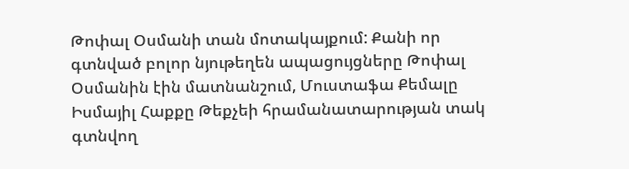Թոփալ Օսմանի տան մոտակայքում: Քանի որ գտնված բոլոր նյութեղեն ապացույցները Թոփալ Օսմանին էին մատնանշում, Մուստաֆա Քեմալը Իսմայիլ Հաքքը Թեքչեի հրամանատարության տակ գտնվող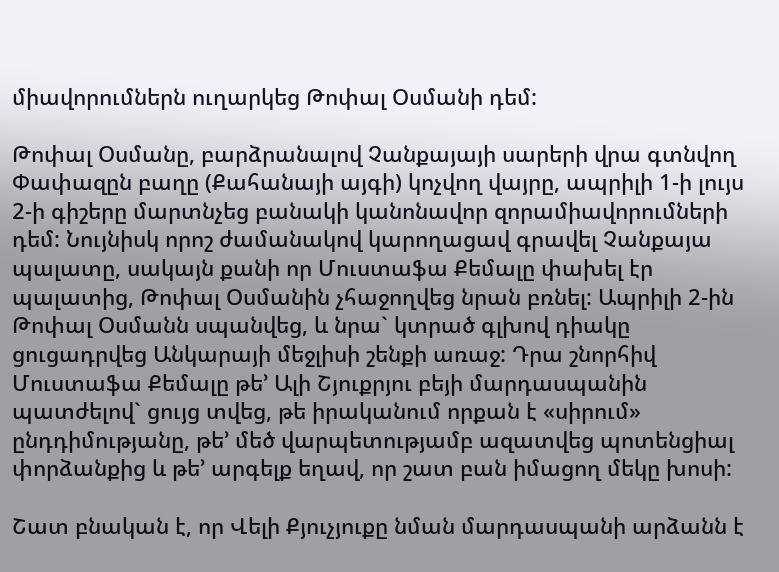միավորումներն ուղարկեց Թոփալ Օսմանի դեմ:

Թոփալ Օսմանը, բարձրանալով Չանքայայի սարերի վրա գտնվող Փափազըն բաղը (Քահանայի այգի) կոչվող վայրը, ապրիլի 1-ի լույս 2-ի գիշերը մարտնչեց բանակի կանոնավոր զորամիավորումների դեմ: Նույնիսկ որոշ ժամանակով կարողացավ գրավել Չանքայա պալատը, սակայն քանի որ Մուստաֆա Քեմալը փախել էր պալատից, Թոփալ Օսմանին չհաջողվեց նրան բռնել: Ապրիլի 2-ին Թոփալ Օսմանն սպանվեց, և նրա` կտրած գլխով դիակը ցուցադրվեց Անկարայի մեջլիսի շենքի առաջ: Դրա շնորհիվ Մուստաֆա Քեմալը թե’ Ալի Շյուքրյու բեյի մարդասպանին պատժելով` ցույց տվեց, թե իրականում որքան է «սիրում» ընդդիմությանը, թե’ մեծ վարպետությամբ ազատվեց պոտենցիալ փորձանքից և թե’ արգելք եղավ, որ շատ բան իմացող մեկը խոսի:

Շատ բնական է, որ Վելի Քյուչյուքը նման մարդասպանի արձանն է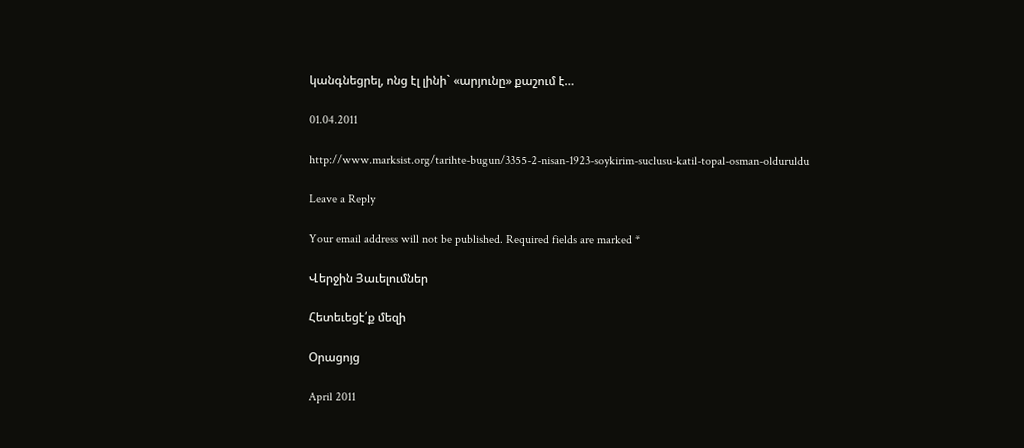կանգնեցրել, ոնց էլ լինի` «արյունը» քաշում է…

01.04.2011

http://www.marksist.org/tarihte-bugun/3355-2-nisan-1923-soykirim-suclusu-katil-topal-osman-olduruldu

Leave a Reply

Your email address will not be published. Required fields are marked *

Վերջին Յաւելումներ

Հետեւեցէ՛ք մեզի

Օրացոյց

April 2011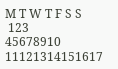M T W T F S S
 123
45678910
11121314151617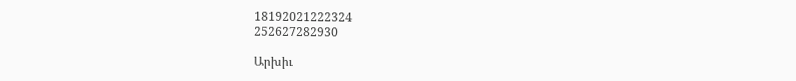18192021222324
252627282930

Արխիւ